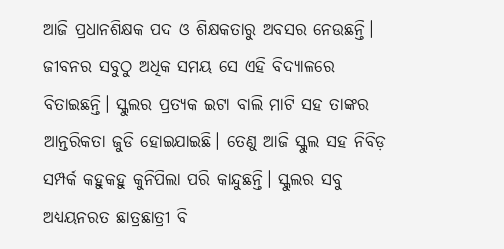ଆଜି ପ୍ରଧାନଶିକ୍ଷକ ପଦ ଓ ଶିକ୍ଷକତାରୁ ଅବସର ନେଉଛନ୍ତି। ଜୀବନର ସବୁଠୁ ଅଧିକ ସମୟ ସେ ଏହି ବିଦ୍ୟାଳରେ ବିତାଇଛନ୍ତି। ସ୍କୁଲର ପ୍ରତ୍ୟକ ଇଟା ବାଲି ମାଟି ସହ ତାଙ୍କର ଆନ୍ତରିକତା ଜୁଡି ହୋଇଯାଇଛି। ତେଣୁ ଆଜି ସ୍କୁଲ ସହ ନିବିଡ଼ ସମ୍ପର୍କ କହୁକହୁ କୁନିପିଲା ପରି କାନ୍ଦୁଛନ୍ତି। ସ୍କୁଲର ସବୁ ଅଧ୍ୟୟନରତ ଛାତ୍ରଛାତ୍ରୀ ବି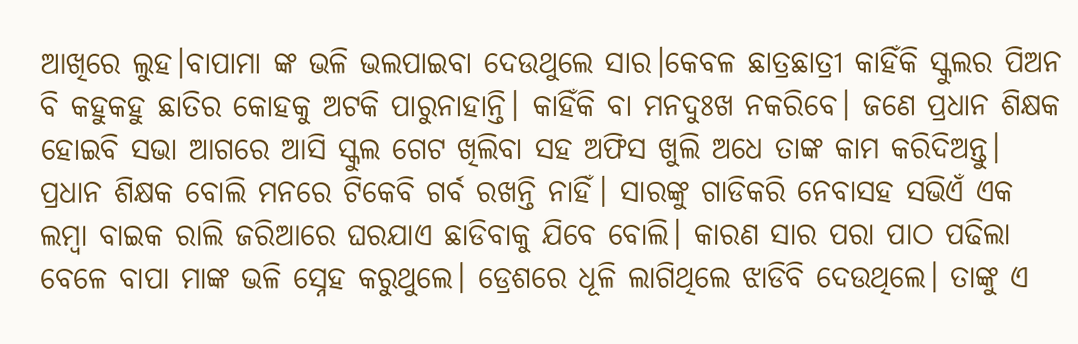ଆଖିରେ ଲୁହ।ବାପାମା ଙ୍କ ଭଳି ଭଲପାଇବା ଦେଉଥୁଲେ ସାର।କେବଳ ଛାତ୍ରଛାତ୍ରୀ କାହିଁକି ସ୍କୁଲର ପିଅନ ବି କହୁକହୁ ଛାତିର କୋହକୁ ଅଟକି ପାରୁନାହାନ୍ତି। କାହିଁକି ବା ମନଦୁଃଖ ନକରିବେ। ଜଣେ ପ୍ରଧାନ ଶିକ୍ଷକ ହୋଇବି ସଭା ଆଗରେ ଆସି ସ୍କୁଲ ଗେଟ ଖିଲିବା ସହ ଅଫିସ ଖୁଲି ଅଧେ ତାଙ୍କ କାମ କରିଦିଅନ୍ତୁ। ପ୍ରଧାନ ଶିକ୍ଷକ ବୋଲି ମନରେ ଟିକେବି ଗର୍ବ ରଖନ୍ତି ନାହିଁ। ସାରଙ୍କୁ ଗାଡିକରି ନେବାସହ ସଭିଏଁ ଏକ ଲମ୍ବା ବାଇକ ରାଲି ଜରିଆରେ ଘରଯାଏ ଛାଡିବାକୁ ଯିବେ ବୋଲି। କାରଣ ସାର ପରା ପାଠ ପଢିଲା ବେଳେ ବାପା ମାଙ୍କ ଭଳି ସ୍ନେହ କରୁଥୁଲେ। ଡ୍ରେଶରେ ଧୂଳି ଲାଗିଥିଲେ ଝାଡିବି ଦେଉଥିଲେ। ତାଙ୍କୁ ଏ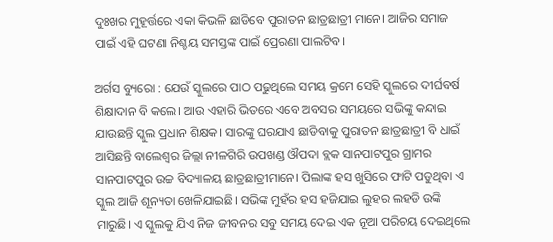ଦୁଃଖର ମୁହୂର୍ତ୍ତରେ ଏକା କିଭଳି ଛାଡିବେ ପୁରାତନ ଛାତ୍ରଛାତ୍ରୀ ମାନେ। ଆଜିର ସମାଜ ପାଇଁ ଏହି ଘଟଣା ନିଶ୍ଚୟ ସମସ୍ତଙ୍କ ପାଇଁ ପ୍ରେରଣା ପାଲଟିବ।

ଅର୍ଗସ ବ୍ୟୁରୋ : ଯେଉଁ ସ୍କୁଲରେ ପାଠ ପଢୁଥିଲେ ସମୟ କ୍ରମେ ସେହି ସ୍କୁଲରେ ଦୀର୍ଘବର୍ଷ ଶିକ୍ଷାଦାନ ବି କଲେ। ଆଉ ଏହାରି ଭିତରେ ଏବେ ଅବସର ସମୟରେ ସଭିଙ୍କୁ କନ୍ଦାଇ ଯାଉଛନ୍ତି ସ୍କୁଲ ପ୍ରଧାନ ଶିକ୍ଷକ। ସାରଙ୍କୁ ଘରଯାଏ ଛାଡିବାକୁ ପୁରାତନ ଛାତ୍ରଛାତ୍ରୀ ବି ଧାଇଁ ଆସିଛନ୍ତି ବାଲେଶ୍ଵର ଜିଲ୍ଲା ନୀଳଗିରି ଉପଖଣ୍ଡ ଔପଦା ବ୍ଲକ ସାନପାଟପୁର ଗ୍ରାମର ସାନପାଟପୁର ଉଚ୍ଚ ବିଦ୍ୟାଳୟ ଛାତ୍ରଛାତ୍ରୀମାନେ। ପିଲାଙ୍କ ହସ ଖୁସିରେ ଫାଟି ପଡୁଥିବା ଏ ସ୍କୁଲ ଆଜି ଶୂନ୍ୟତା ଖେଳିଯାଇଛି। ସଭିଙ୍କ ମୁହଁର ହସ ହଜିଯାଇ ଲୁହର ଲହଡି ଉଙ୍କି ମାରୁଛି। ଏ ସ୍କୁଲକୁ ଯିଏ ନିଜ ଜୀବନର ସବୁ ସମୟ ଦେଇ ଏକ ନୂଆ ପରିଚୟ ଦେଇଥିଲେ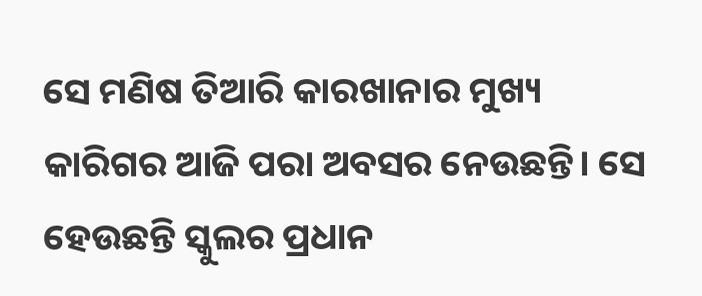ସେ ମଣିଷ ତିଆରି କାରଖାନାର ମୁଖ୍ୟ କାରିଗର ଆଜି ପରା ଅବସର ନେଉଛନ୍ତି। ସେ ହେଉଛନ୍ତି ସ୍କୁଲର ପ୍ରଧାନ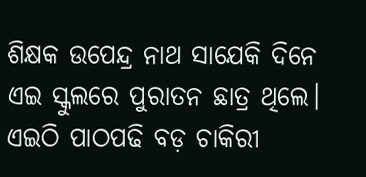ଶିକ୍ଷକ ଉପେନ୍ଦ୍ର ନାଥ ସାଯେକି ଦିନେ ଏଇ ସ୍କୁଲରେ ପୁରାତନ ଛାତ୍ର ଥିଲେ। ଏଇଠି ପାଠପଢି ବଡ଼ ଚାକିରୀ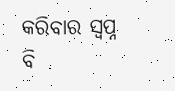କରିବାର ସ୍ୱପ୍ନ ବି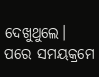ଦେଖୁଥୁଲେ। ପରେ ସମୟକ୍ରମେ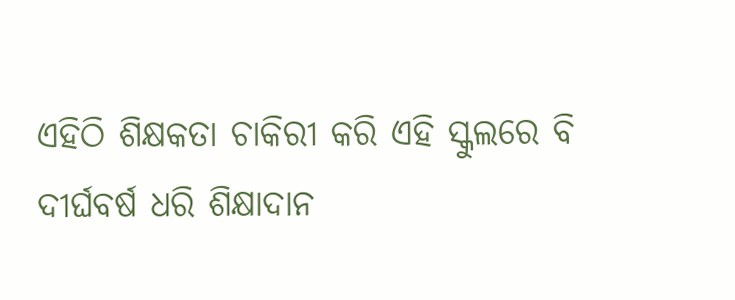ଏହିଠି ଶିକ୍ଷକତା ଚାକିରୀ କରି ଏହି ସ୍କୁଲରେ ବି ଦୀର୍ଘବର୍ଷ ଧରି ଶିକ୍ଷାଦାନ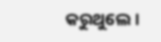କରୁଥୁଲେ।